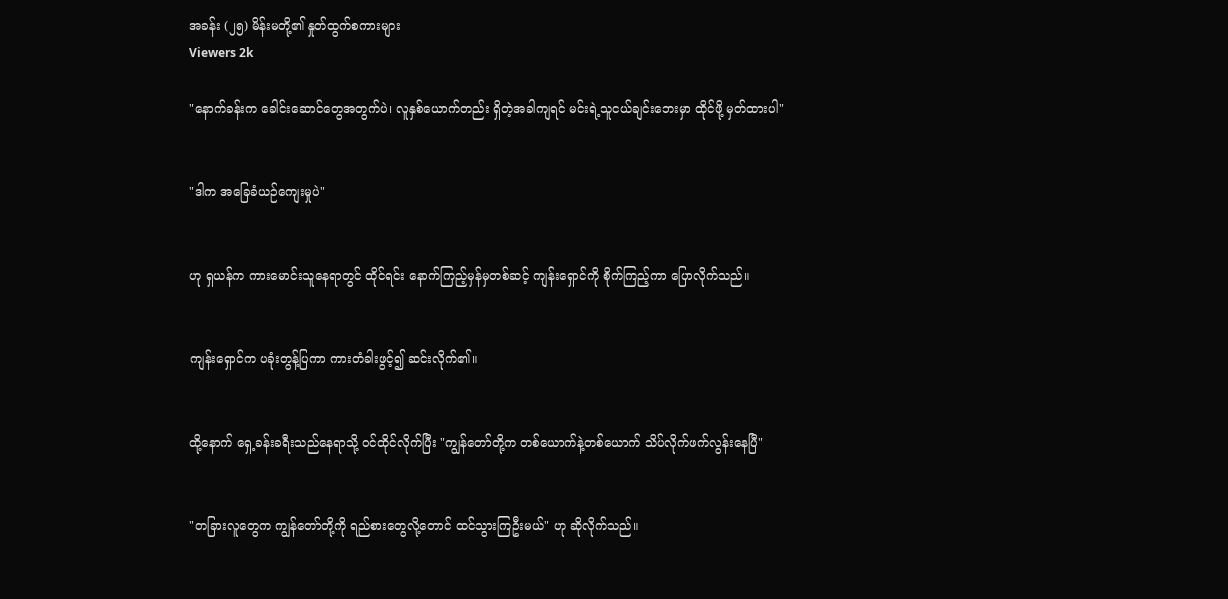အခန်း (၂၅) မိန်းမတို့၏ နှုတ်ထွက်စကားများ
Viewers 2k

"နောက်ခန်းက ခေါင်းဆောင်တွေအတွက်ပဲ၊ လူနှစ်ယောက်တည်း ရှိတဲ့အခါကျရင် မင်းရဲ့သူငယ်ချင်းဘေးမှာ ထိုင်ဖို့ မှတ်ထားပါ"


"ဒါက အခြေခံယဉ်ကျေးမှုပဲ"


ဟု ရှယန်က ကားမောင်းသူနေရာတွင် ထိုင်ရင်း နောက်ကြည့်မှန်မှတစ်ဆင့် ကျန်းရှောင်ကို စိုက်ကြည့်ကာ ပြောလိုက်သည်။


ကျန်းရှောင်က ပခုံးတွန့်ပြကာ ကားတံခါးဖွင့်၍ ဆင်းလိုက်၏။


ထို့နောက် ရှေ့ခန်းခရီးသည်နေရာသို့ ဝင်ထိုင်လိုက်ပြီး "ကျွန်တော်တို့က တစ်ယောက်နဲ့တစ်ယောက် သိပ်လိုက်ဖက်လွန်းနေပြီ"


"တခြားလူတွေက ကျွန်တော်တို့ကို ရည်စားတွေလို့တောင် ထင်သွားကြဦးမယ်" ဟု ဆိုလိုက်သည်။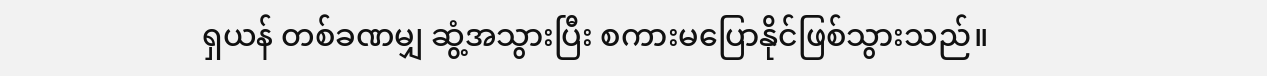ရှယန် တစ်ခဏမျှ ဆွံ့အသွားပြီး စကားမပြောနိုင်ဖြစ်သွားသည်။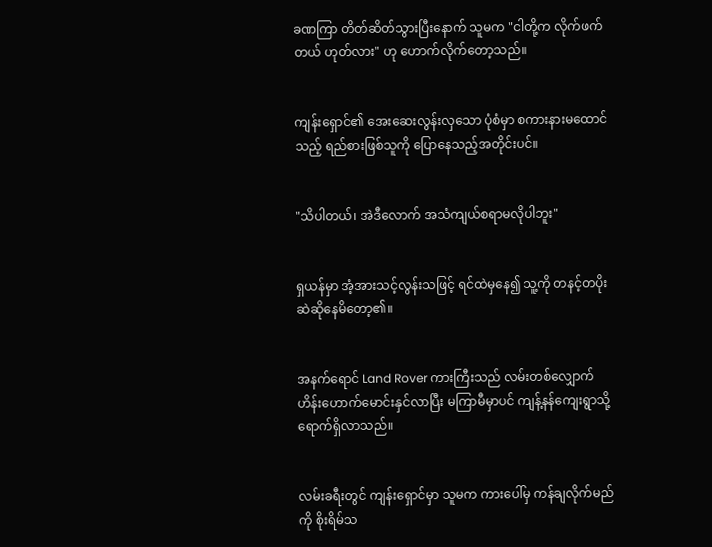ခဏကြာ တိတ်ဆိတ်သွားပြီးနောက် သူမက "ငါတို့က လိုက်ဖက်တယ် ဟုတ်လား" ဟု ဟောက်လိုက်တော့သည်။


ကျန်းရှောင်၏ အေးဆေးလွန်းလှသော ပုံစံမှာ စကားနားမထောင်သည့် ရည်စားဖြစ်သူကို ပြောနေသည့်အတိုင်းပင်။


"သိပါတယ်၊ အဲဒီလောက် အသံကျယ်စရာမလိုပါဘူး"


ရှယန်မှာ အံ့အားသင့်လွန်းသဖြင့် ရင်ထဲမှနေ၍ သူ့ကို တနင့်တပိုး ဆဲဆိုနေမိတော့၏။


အနက်ရောင် Land Rover ကားကြီးသည် လမ်းတစ်လျှောက် ဟိန်းဟောက်မောင်းနှင်လာပြီး မကြာမီမှာပင် ကျန့်နန်ကျေးရွာသို့ ရောက်ရှိလာသည်။


လမ်းခရီးတွင် ကျန်းရှောင်မှာ သူမက ကားပေါ်မှ ကန်ချလိုက်မည်ကို စိုးရိမ်သ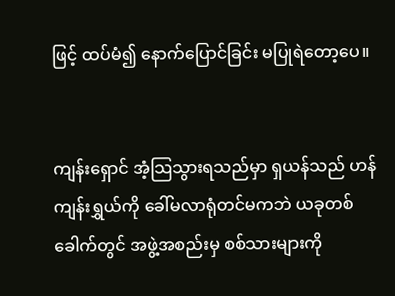ဖြင့် ထပ်မံ၍ နောက်ပြောင်ခြင်း မပြုရဲတော့ပေ။


ကျန်းရှောင် အံ့သြသွားရသည်မှာ ရှယန်သည် ဟန်ကျန်းရွှယ်ကို ခေါ်မလာရုံတင်မကဘဲ ယခုတစ်ခေါက်တွင် အဖွဲ့အစည်းမှ စစ်သားများကို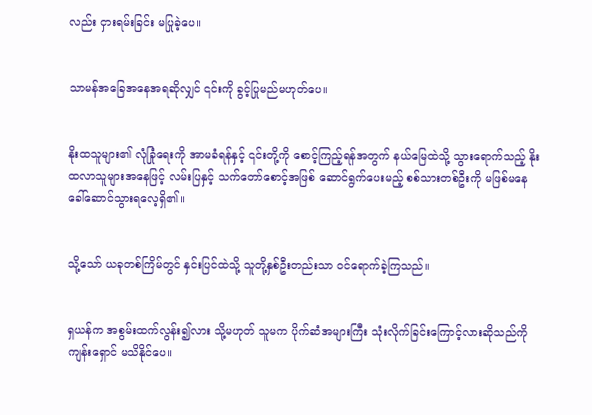လည်း ငှားရမ်းခြင်း မပြုခဲ့ပေ။


သာမန်အခြေအနေအရဆိုလျှင် ၎င်းကို ခွင့်ပြုမည်မဟုတ်ပေ။


နိုးထသူများ၏ လုံခြုံရေးကို အာမခံရန်နှင့် ၎င်းတို့ကို စောင့်ကြည့်ရန်အတွက် နယ်မြေထဲသို့ သွားရောက်သည့် နိုးထလာသူများအနေဖြင့် လမ်းပြနှင့် သက်တော်စောင့်အဖြစ် ဆောင်ရွက်ပေးမည့် စစ်သားတစ်ဦးကို မဖြစ်မနေ ခေါ်ဆောင်သွားရလေ့ရှိ၏။


သို့သော် ယခုတစ်ကြိမ်တွင် နှင်းပြင်ထဲသို့ သူတို့နှစ်ဦးတည်းသာ ဝင်ရောက်ခဲ့ကြသည်။


ရှယန်က အစွမ်းထက်လွန်း၍လား သို့မဟုတ် သူမက ပိုက်ဆံအများကြီး သုံးလိုက်ခြင်းကြောင့်လားဆိုသည်ကို ကျန်းရှောင် မသိနိုင်ပေ။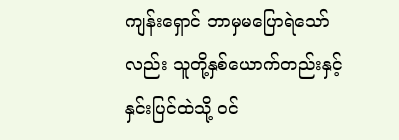ကျန်းရှောင် ဘာမှမပြောရဲသော်လည်း သူတို့နှစ်ယောက်တည်းနှင့် နှင်းပြင်ထဲသို့ ဝင်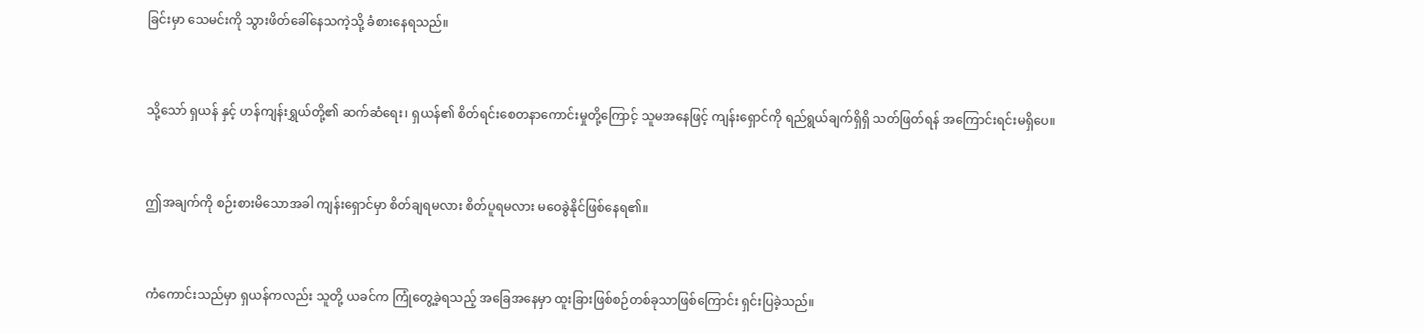ခြင်းမှာ သေမင်းကို သွားဖိတ်ခေါ်နေသကဲ့သို့ ခံစားနေရသည်။


သို့သော် ရှယန် နှင့် ဟန်ကျန်းရွှယ်တို့၏ ဆက်ဆံရေး၊ ရှယန်၏ စိတ်ရင်းစေတနာကောင်းမှုတို့ကြောင့် သူမအနေဖြင့် ကျန်းရှောင်ကို ရည်ရွယ်ချက်ရှိရှိ သတ်ဖြတ်ရန် အကြောင်းရင်းမရှိပေ။


ဤအချက်ကို စဉ်းစားမိသောအခါ ကျန်းရှောင်မှာ စိတ်ချရမလား စိတ်ပူရမလား မဝေခွဲနိုင်ဖြစ်နေရ၏။


ကံကောင်းသည်မှာ ရှယန်ကလည်း သူတို့ ယခင်က ကြုံတွေ့ခဲ့ရသည့် အခြေအနေမှာ ထူးခြားဖြစ်စဉ်တစ်ခုသာဖြစ်ကြောင်း ရှင်းပြခဲ့သည်။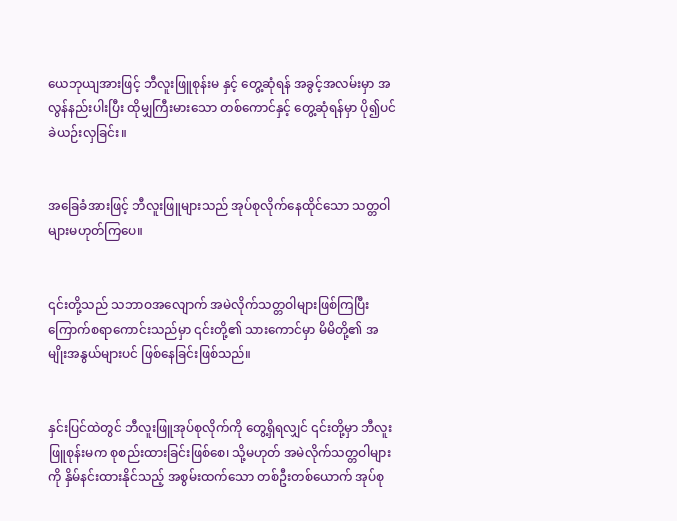ယေဘုယျအားဖြင့် ဘီလူးဖြူစုန်းမ နှင့် တွေ့ဆုံရန် အခွင့်အလမ်းမှာ အလွန်နည်းပါးပြီး ထိုမျှကြီးမားသော တစ်ကောင်နှင့် တွေ့ဆုံရန်မှာ ပို၍ပင် ခဲယဉ်းလှခြင်း။


အခြေခံအားဖြင့် ဘီလူးဖြူများသည် အုပ်စုလိုက်နေထိုင်သော သတ္တဝါများမဟုတ်ကြပေ။


၎င်းတို့သည် သဘာဝအလျောက် အမဲလိုက်သတ္တဝါများဖြစ်ကြပြီး ကြောက်စရာကောင်းသည်မှာ ၎င်းတို့၏ သားကောင်မှာ မိမိတို့၏ အမျိုးအနွယ်များပင် ဖြစ်နေခြင်းဖြစ်သည်။


နှင်းပြင်ထဲတွင် ဘီလူးဖြူအုပ်စုလိုက်ကို တွေ့ရှိရလျှင် ၎င်းတို့မှာ ဘီလူးဖြူစုန်းမက စုစည်းထားခြင်းဖြစ်စေ၊ သို့မဟုတ် အမဲလိုက်သတ္တဝါများကို နှိမ်နင်းထားနိုင်သည့် အစွမ်းထက်သော တစ်ဦးတစ်ယောက် အုပ်စု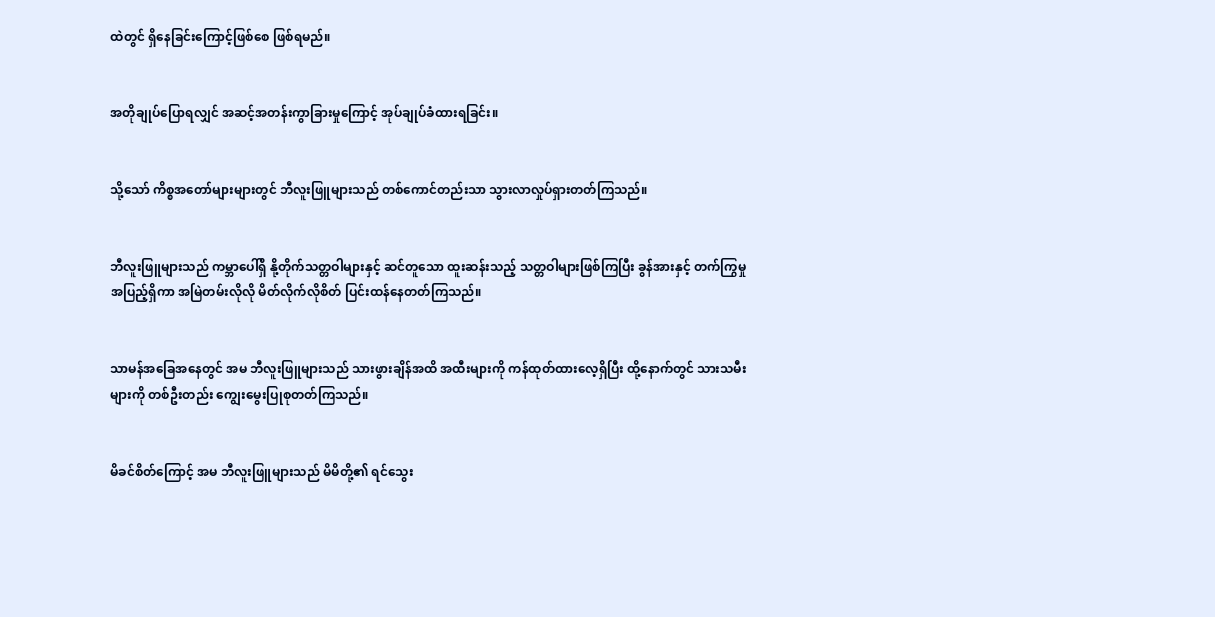ထဲတွင် ရှိနေခြင်းကြောင့်ဖြစ်စေ ဖြစ်ရမည်။


အတိုချုပ်ပြောရလျှင် အဆင့်အတန်းကွာခြားမှုကြောင့် အုပ်ချုပ်ခံထားရခြင်း။


သို့သော် ကိစ္စအတော်များများတွင် ဘီလူးဖြူများသည် တစ်ကောင်တည်းသာ သွားလာလှုပ်ရှားတတ်ကြသည်။


ဘီလူးဖြူများသည် ကမ္ဘာပေါ်ရှိ နို့တိုက်သတ္တဝါများနှင့် ဆင်တူသော ထူးဆန်းသည့် သတ္တဝါများဖြစ်ကြပြီး ခွန်အားနှင့် တက်ကြွမှု အပြည့်ရှိကာ အမြဲတမ်းလိုလို မိတ်လိုက်လိုစိတ် ပြင်းထန်နေတတ်ကြသည်။


သာမန်အခြေအနေတွင် အမ ဘီလူးဖြူများသည် သားဖွားချိန်အထိ အထီးများကို ကန်ထုတ်ထားလေ့ရှိပြီး ထို့နောက်တွင် သားသမီးများကို တစ်ဦးတည်း ကျွေးမွေးပြုစုတတ်ကြသည်။


မိခင်စိတ်ကြောင့် အမ ဘီလူးဖြူများသည် မိမိတို့၏ ရင်သွေး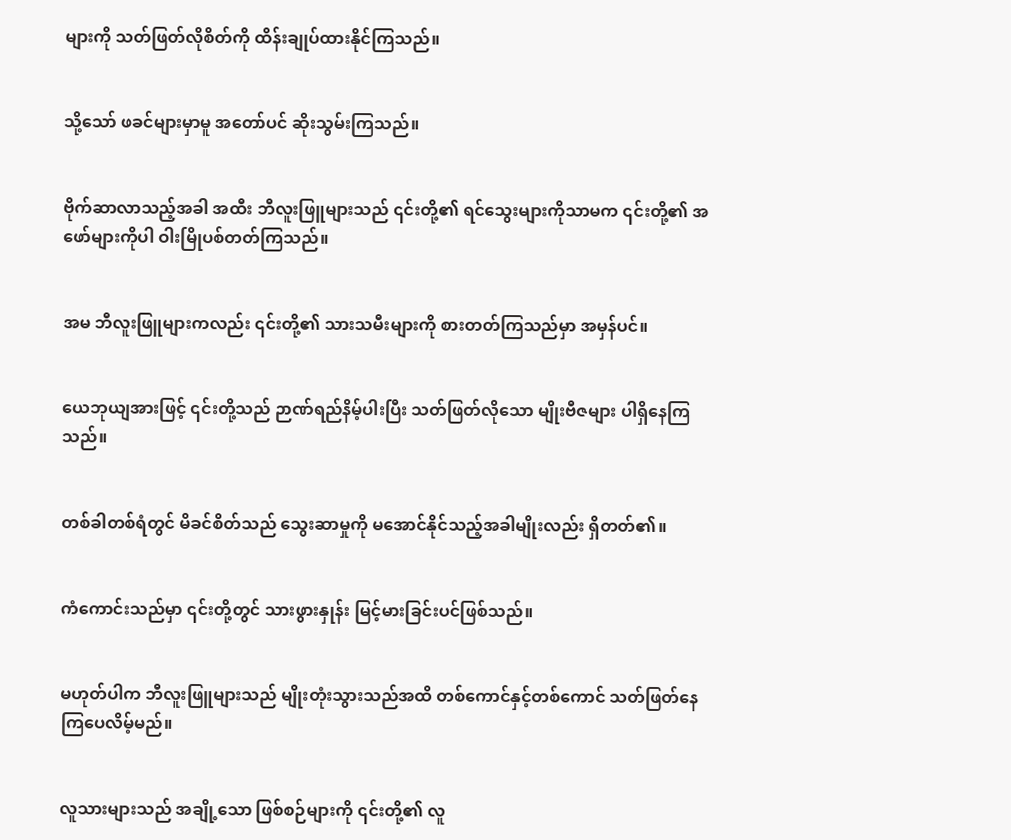များကို သတ်ဖြတ်လိုစိတ်ကို ထိန်းချုပ်ထားနိုင်ကြသည်။


သို့သော် ဖခင်များမှာမူ အတော်ပင် ဆိုးသွမ်းကြသည်။


ဗိုက်ဆာလာသည့်အခါ အထီး ဘီလူးဖြူများသည် ၎င်းတို့၏ ရင်သွေးများကိုသာမက ၎င်းတို့၏ အဖော်များကိုပါ ဝါးမြိုပစ်တတ်ကြသည်။


အမ ဘီလူးဖြူများကလည်း ၎င်းတို့၏ သားသမီးများကို စားတတ်ကြသည်မှာ အမှန်ပင်။


ယေဘုယျအားဖြင့် ၎င်းတို့သည် ဉာဏ်ရည်နိမ့်ပါးပြီး သတ်ဖြတ်လိုသော မျိုးဗီဇများ ပါရှိနေကြသည်။


တစ်ခါတစ်ရံတွင် မိခင်စိတ်သည် သွေးဆာမှုကို မအောင်နိုင်သည့်အခါမျိုးလည်း ရှိတတ်၏။


ကံကောင်းသည်မှာ ၎င်းတို့တွင် သားဖွားနှုန်း မြင့်မားခြင်းပင်ဖြစ်သည်။


မဟုတ်ပါက ဘီလူးဖြူများသည် မျိုးတုံးသွားသည်အထိ တစ်ကောင်နှင့်တစ်ကောင် သတ်ဖြတ်နေကြပေလိမ့်မည်။


လူသားများသည် အချို့သော ဖြစ်စဉ်များကို ၎င်းတို့၏ လူ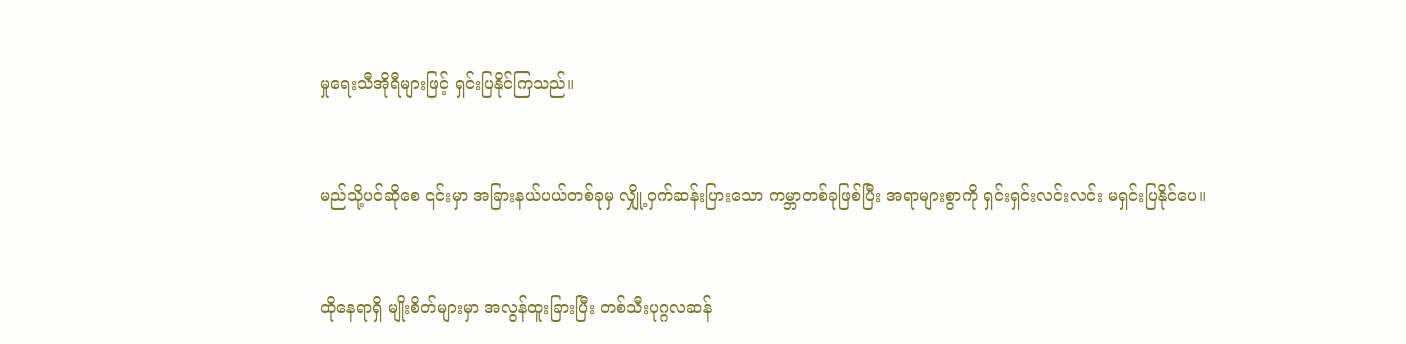မှုရေးသီအိုရီများဖြင့် ရှင်းပြနိုင်ကြသည်။


မည်သို့ပင်ဆိုစေ ၎င်းမှာ အခြားနယ်ပယ်တစ်ခုမှ လျှို့ဝှက်ဆန်းပြားသော ကမ္ဘာတစ်ခုဖြစ်ပြီး အရာများစွာကို ရှင်းရှင်းလင်းလင်း မရှင်းပြနိုင်ပေ။


ထိုနေရာရှိ မျိုးစိတ်များမှာ အလွန်ထူးခြားပြီး တစ်သီးပုဂ္ဂလဆန်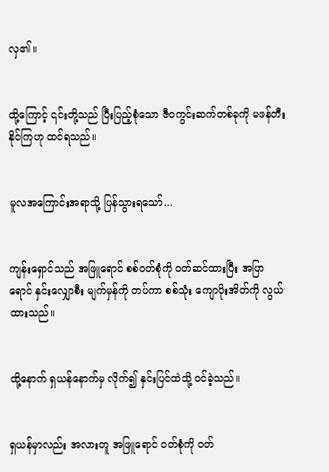လှ၏။


ထို့ကြောင့် ၎င်းတို့သည် ပြီးပြည့်စုံသော ဇီဝကွင်းဆက်တစ်ခုကို မဖန်တီးနိုင်ကြဟု ထင်ရသည်။


မူလအကြောင်းအရာသို့ ပြန်သွားရသော်...


ကျန်းရှောင်သည် အဖြူရောင် စစ်ဝတ်စုံကို ဝတ်ဆင်ထားပြီး အပြာရောင် နှင်းလျှောစီး မျက်မှန်ကို တပ်ကာ စစ်သုံး ကျောပိုးအိတ်ကို လွယ်ထားသည်။


ထို့နောက် ရှယန်နောက်မှ လိုက်၍ နှင်းပြင်ထဲသို့ ဝင်ခဲ့သည်။


ရှယန်မှာလည်း အလားတူ အဖြူရောင် ဝတ်စုံကို ဝတ်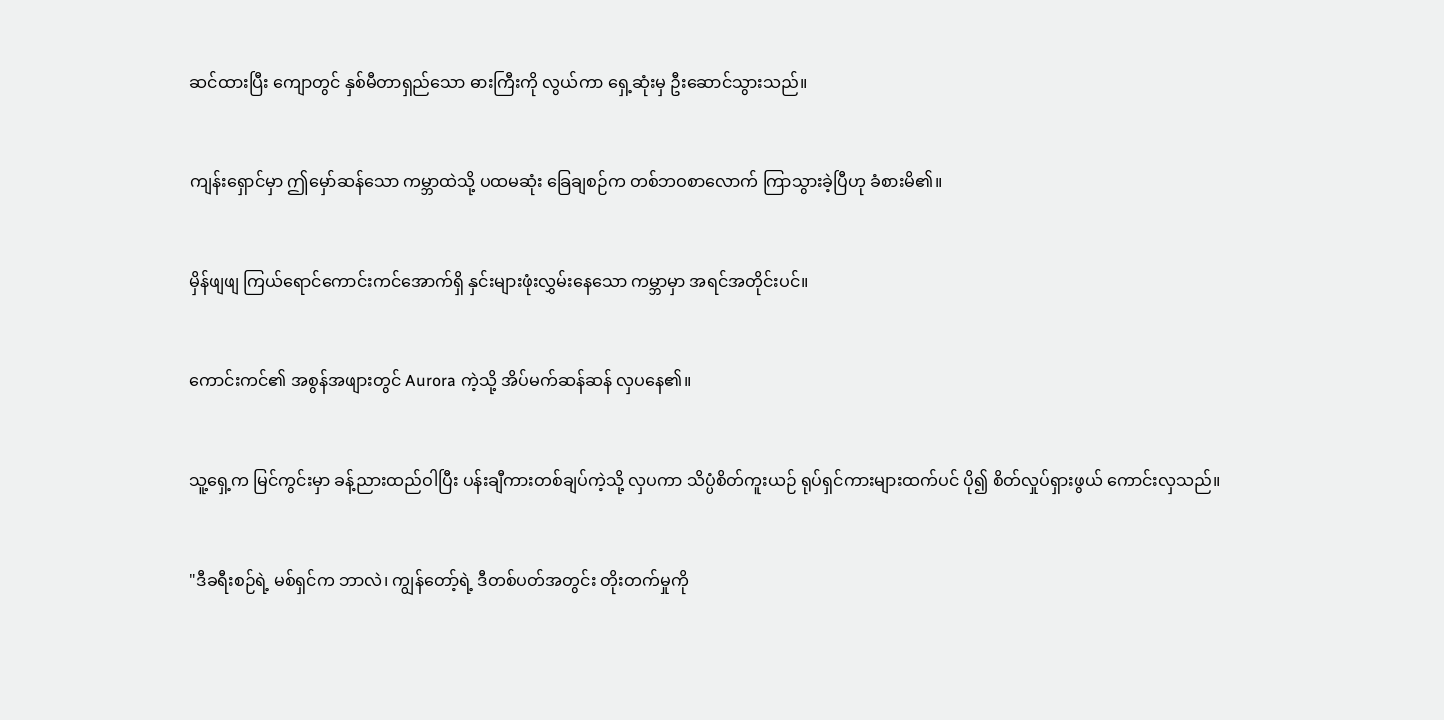ဆင်ထားပြီး ကျောတွင် နှစ်မီတာရှည်သော ဓားကြီးကို လွယ်ကာ ရှေ့ဆုံးမှ ဦးဆောင်သွားသည်။


ကျန်းရှောင်မှာ ဤမှော်ဆန်သော ကမ္ဘာထဲသို့ ပထမဆုံး ခြေချစဉ်က တစ်ဘဝစာလောက် ကြာသွားခဲ့ပြီဟု ခံစားမိ၏။


မှိန်ဖျဖျ ကြယ်ရောင်ကောင်းကင်အောက်ရှိ နှင်းများဖုံးလွှမ်းနေသော ကမ္ဘာမှာ အရင်အတိုင်းပင်။


ကောင်းကင်၏ အစွန်အဖျားတွင် Aurora ကဲ့သို့ အိပ်မက်ဆန်ဆန် လှပနေ၏။


သူ့ရှေ့က မြင်ကွင်းမှာ ခန့်ညားထည်ဝါပြီး ပန်းချီကားတစ်ချပ်ကဲ့သို့ လှပကာ သိပ္ပံစိတ်ကူးယဉ် ရုပ်ရှင်ကားများထက်ပင် ပို၍ စိတ်လှုပ်ရှားဖွယ် ကောင်းလှသည်။


"ဒီခရီးစဉ်ရဲ့ မစ်ရှင်က ဘာလဲ၊ ကျွန်တော့်ရဲ့ ဒီတစ်ပတ်အတွင်း တိုးတက်မှုကို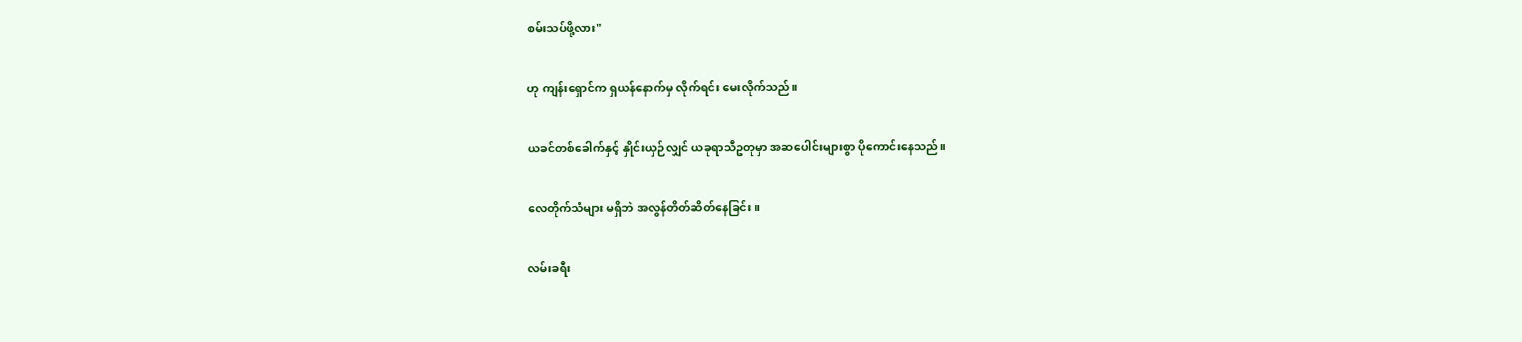စမ်းသပ်ဖို့လား"


ဟု ကျန်းရှောင်က ရှယန်နောက်မှ လိုက်ရင်း မေးလိုက်သည်။


ယခင်တစ်ခေါက်နှင့် နှိုင်းယှဉ်လျှင် ယခုရာသီဥတုမှာ အဆပေါင်းများစွာ ပိုကောင်းနေသည်။


လေတိုက်သံများ မရှိဘဲ အလွန်တိတ်ဆိတ်နေခြင်း။


လမ်းခရီး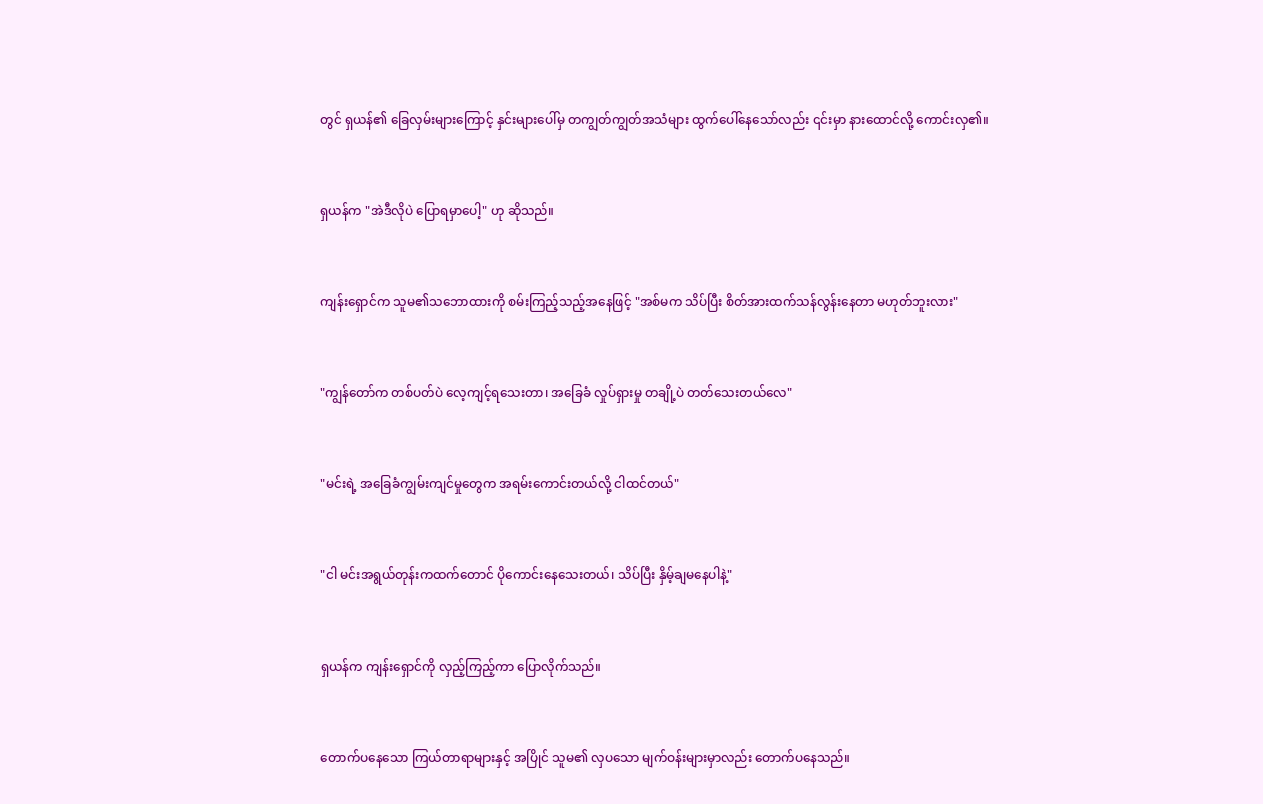တွင် ရှယန်၏ ခြေလှမ်းများကြောင့် နှင်းများပေါ်မှ တကျွတ်ကျွတ်အသံများ ထွက်ပေါ်နေသော်လည်း ၎င်းမှာ နားထောင်လို့ ကောင်းလှ၏။


ရှယန်က "အဲဒီလိုပဲ ပြောရမှာပေါ့" ဟု ဆိုသည်။


ကျန်းရှောင်က သူမ၏သဘောထားကို စမ်းကြည့်သည့်အနေဖြင့် "အစ်မက သိပ်ပြီး စိတ်အားထက်သန်လွန်းနေတာ မဟုတ်ဘူးလား"


"ကျွန်တော်က တစ်ပတ်ပဲ လေ့ကျင့်ရသေးတာ၊ အခြေခံ လှုပ်ရှားမှု တချို့ပဲ တတ်သေးတယ်လေ"


"မင်းရဲ့ အခြေခံကျွမ်းကျင်မှုတွေက အရမ်းကောင်းတယ်လို့ ငါထင်တယ်"


"ငါ မင်းအရွယ်တုန်းကထက်တောင် ပိုကောင်းနေသေးတယ်၊ သိပ်ပြီး နှိမ့်ချမနေပါနဲ့"


ရှယန်က ကျန်းရှောင်ကို လှည့်ကြည့်ကာ ပြောလိုက်သည်။


တောက်ပနေသော ကြယ်တာရာများနှင့် အပြိုင် သူမ၏ လှပသော မျက်ဝန်းများမှာလည်း တောက်ပနေသည်။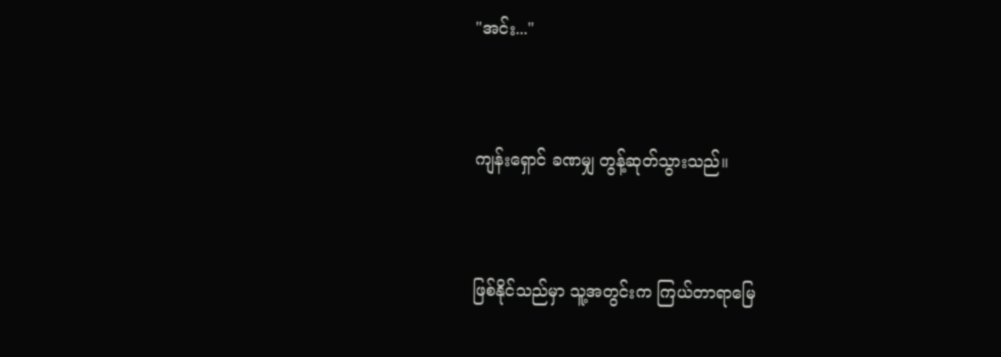"အင်း..."


ကျန်းရှောင် ခဏမျှ တွန့်ဆုတ်သွားသည်။


ဖြစ်နိုင်သည်မှာ သူ့အတွင်းက ကြယ်တာရာမြေ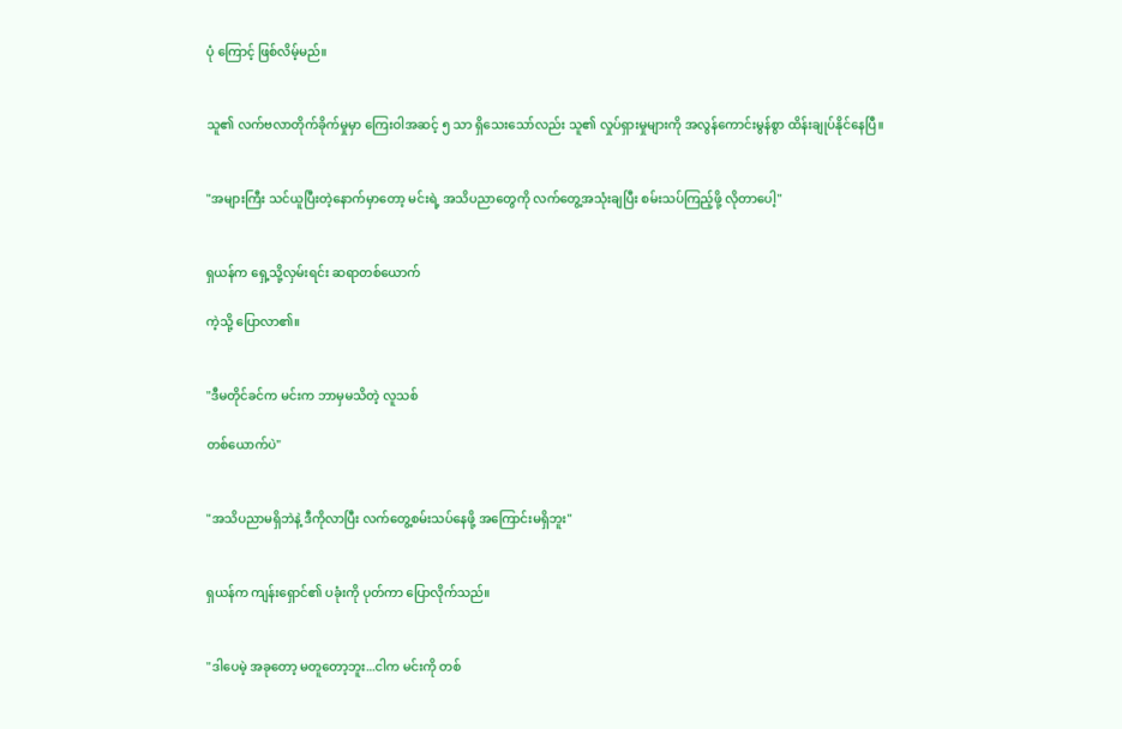ပုံ ကြောင့် ဖြစ်လိမ့်မည်။


သူ၏ လက်ဗလာတိုက်ခိုက်မှုမှာ ကြေးဝါအဆင့် ၅ သာ ရှိသေးသော်လည်း သူ၏ လှုပ်ရှားမှုများကို အလွန်ကောင်းမွန်စွာ ထိန်းချုပ်နိုင်နေပြီ။


"အများကြီး သင်ယူပြီးတဲ့နောက်မှာတော့ မင်းရဲ့ အသိပညာတွေကို လက်တွေ့အသုံးချပြီး စမ်းသပ်ကြည့်ဖို့ လိုတာပေါ့"


ရှယန်က ရှေ့သို့လှမ်းရင်း ဆရာတစ်ယောက်

ကဲ့သို့ ပြောလာ၏။


"ဒီမတိုင်ခင်က မင်းက ဘာမှမသိတဲ့ လူသစ်

တစ်ယောက်ပဲ"


"အသိပညာမရှိဘဲနဲ့ ဒီကိုလာပြီး လက်တွေ့စမ်းသပ်နေဖို့ အကြောင်းမရှိဘူး"


ရှယန်က ကျန်းရှောင်၏ ပခုံးကို ပုတ်ကာ ပြောလိုက်သည်။


"ဒါပေမဲ့ အခုတော့ မတူတော့ဘူး...ငါက မင်းကို တစ်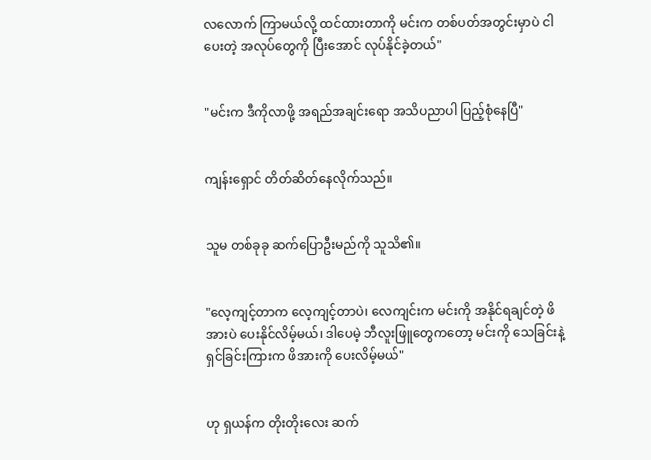လလောက် ကြာမယ်လို့ ထင်ထားတာကို မင်းက တစ်ပတ်အတွင်းမှာပဲ ငါပေးတဲ့ အလုပ်တွေကို ပြီးအောင် လုပ်နိုင်ခဲ့တယ်"


"မင်းက ဒီကိုလာဖို့ အရည်အချင်းရော အသိပညာပါ ပြည့်စုံနေပြီ"


ကျန်းရှောင် တိတ်ဆိတ်နေလိုက်သည်။


သူမ တစ်ခုခု ဆက်ပြောဦးမည်ကို သူသိ၏။


"လေ့ကျင့်တာက လေ့ကျင့်တာပဲ၊ လေကျင်းက မင်းကို အနိုင်ရချင်တဲ့ ဖိအားပဲ ပေးနိုင်လိမ့်မယ်၊ ဒါပေမဲ့ ဘီလူးဖြူတွေကတော့ မင်းကို သေခြင်းနဲ့ ရှင်ခြင်းကြားက ဖိအားကို ပေးလိမ့်မယ်"


ဟု ရှယန်က တိုးတိုးလေး ဆက်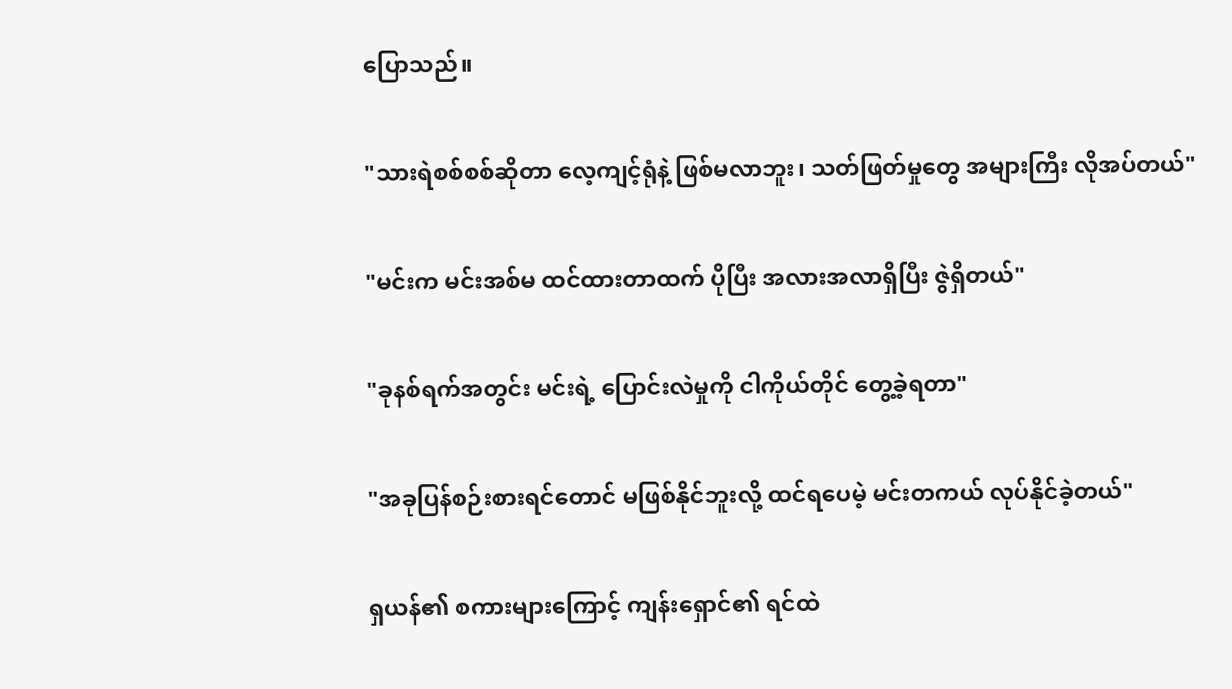ပြောသည်။


"သားရဲစစ်စစ်ဆိုတာ လေ့ကျင့်ရုံနဲ့ ဖြစ်မလာဘူး၊ သတ်ဖြတ်မှုတွေ အများကြီး လိုအပ်တယ်"


"မင်းက မင်းအစ်မ ထင်ထားတာထက် ပိုပြီး အလားအလာရှိပြီး ဇွဲရှိတယ်"


"ခုနစ်ရက်အတွင်း မင်းရဲ့ ပြောင်းလဲမှုကို ငါကိုယ်တိုင် တွေ့ခဲ့ရတာ"


"အခုပြန်စဉ်းစားရင်တောင် မဖြစ်နိုင်ဘူးလို့ ထင်ရပေမဲ့ မင်းတကယ် လုပ်နိုင်ခဲ့တယ်"


ရှယန်၏ စကားများကြောင့် ကျန်းရှောင်၏ ရင်ထဲ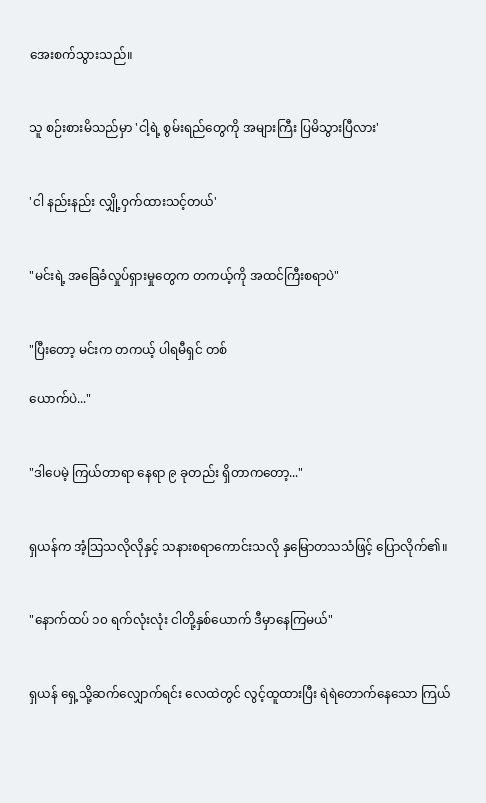အေးစက်သွားသည်။


သူ စဉ်းစားမိသည်မှာ 'ငါ့ရဲ့ စွမ်းရည်တွေကို အများကြီး ပြမိသွားပြီလား'


'ငါ နည်းနည်း လျှို့ဝှက်ထားသင့်တယ်'


"မင်းရဲ့ အခြေခံလှုပ်ရှားမှုတွေက တကယ့်ကို အထင်ကြီးစရာပဲ"


"ပြီးတော့ မင်းက တကယ့် ပါရမီရှင် တစ်

ယောက်ပဲ..."


"ဒါပေမဲ့ ကြယ်တာရာ နေရာ ၉ ခုတည်း ရှိတာကတော့..."


ရှယန်က အံ့သြသလိုလိုနှင့် သနားစရာကောင်းသလို နှမြောတသသံဖြင့် ပြောလိုက်၏။


"နောက်ထပ် ၁၀ ရက်လုံးလုံး ငါတို့နှစ်ယောက် ဒီမှာနေကြမယ်"


ရှယန် ရှေ့သို့ဆက်လျှောက်ရင်း လေထဲတွင် လွင့်ထူထားပြီး ရဲရဲတောက်နေသော ကြယ်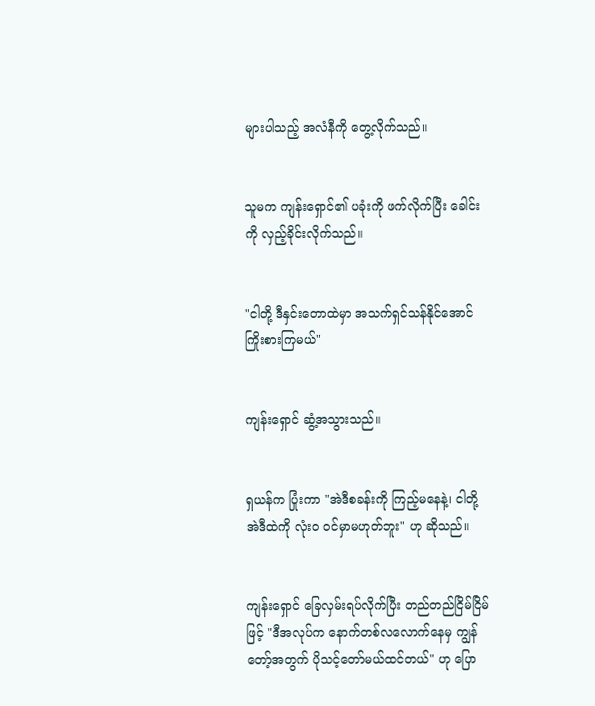များပါသည့် အလံနီကို တွေ့လိုက်သည်။


သူမက ကျန်းရှောင်၏ ပခုံးကို ဖက်လိုက်ပြီး ခေါင်းကို လှည့်ခိုင်းလိုက်သည်။


"ငါတို့ ဒီနှင်းတောထဲမှာ အသက်ရှင်သန်နိုင်အောင် ကြိုးစားကြမယ်"


ကျန်းရှောင် ဆွံ့အသွားသည်။


ရှယန်က ပြုံးကာ "အဲဒီစခန်းကို ကြည့်မနေနဲ့၊ ငါတို့ အဲဒီထဲကို လုံးဝ ဝင်မှာမဟုတ်ဘူး" ဟု ဆိုသည်။


ကျန်းရှောင် ခြေလှမ်းရပ်လိုက်ပြီး တည်တည်ငြိမ်ငြိမ်ဖြင့် "ဒီအလုပ်က နောက်တစ်လလောက်နေမှ ကျွန်တော့်အတွက် ပိုသင့်တော်မယ်ထင်တယ်" ဟု ပြော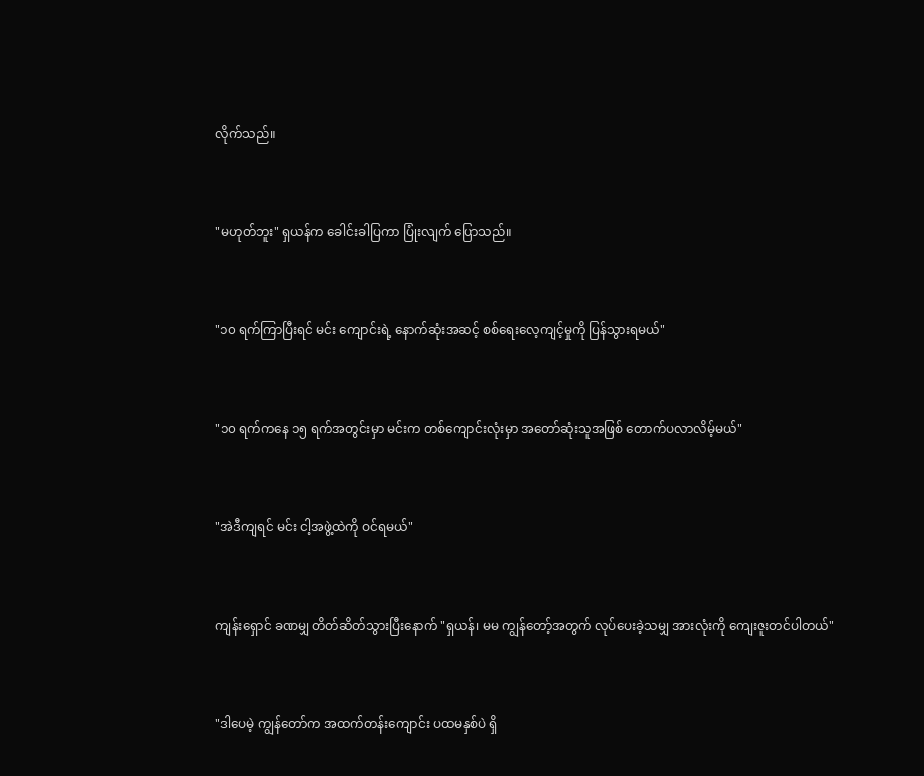လိုက်သည်။


"မဟုတ်ဘူး" ရှယန်က ခေါင်းခါပြကာ ပြုံးလျက် ပြောသည်။


"၁၀ ရက်ကြာပြီးရင် မင်း ကျောင်းရဲ့ နောက်ဆုံးအဆင့် စစ်ရေးလေ့ကျင့်မှုကို ပြန်သွားရမယ်"


"၁၀ ရက်ကနေ ၁၅ ရက်အတွင်းမှာ မင်းက တစ်ကျောင်းလုံးမှာ အတော်ဆုံးသူအဖြစ် တောက်ပလာလိမ့်မယ်"


"အဲဒီကျရင် မင်း ငါ့အဖွဲ့ထဲကို ဝင်ရမယ်"


ကျန်းရှောင် ခဏမျှ တိတ်ဆိတ်သွားပြီးနောက် "ရှယန်၊ မမ ကျွန်တော့်အတွက် လုပ်ပေးခဲ့သမျှ အားလုံးကို ကျေးဇူးတင်ပါတယ်"


"ဒါပေမဲ့ ကျွန်တော်က အထက်တန်းကျောင်း ပထမနှစ်ပဲ ရှိ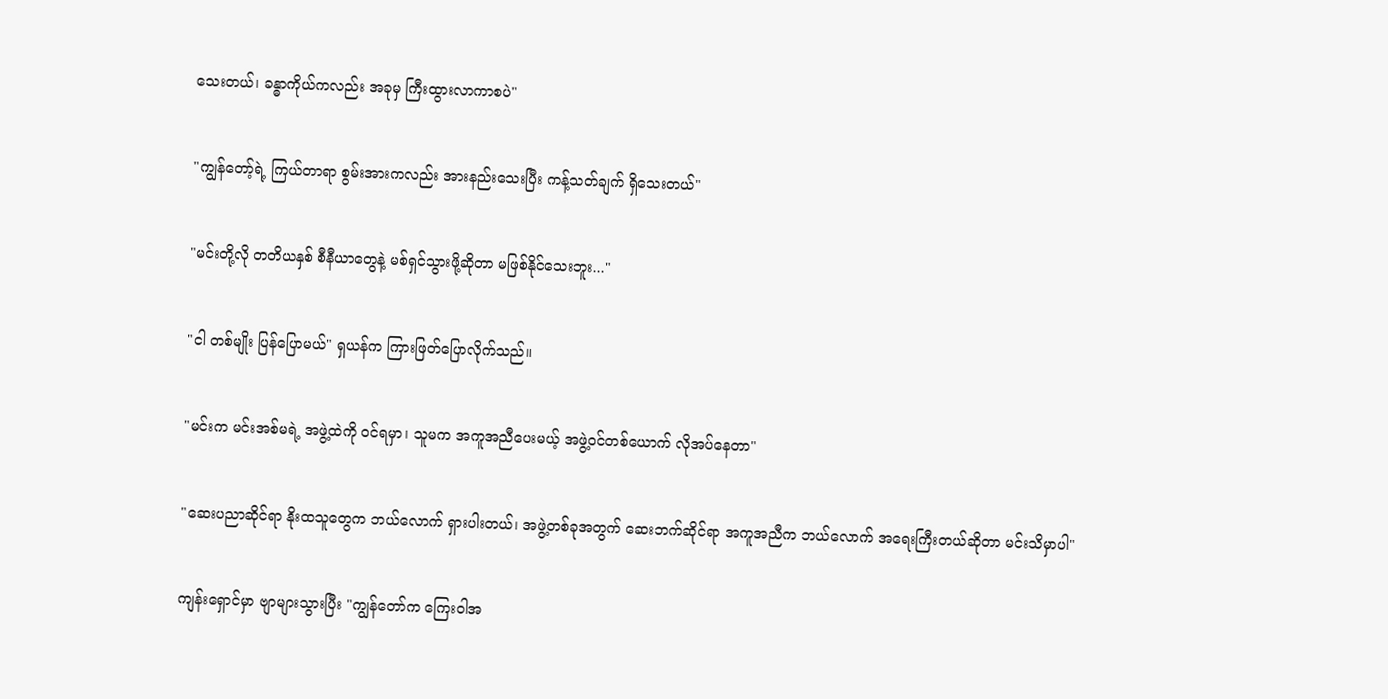သေးတယ်၊ ခန္ဓာကိုယ်ကလည်း အခုမှ ကြီးထွားလာကာစပဲ"


"ကျွန်တော့်ရဲ့ ကြယ်တာရာ စွမ်းအားကလည်း အားနည်းသေးပြီး ကန့်သတ်ချက် ရှိသေးတယ်"


"မင်းတို့လို တတိယနှစ် စီနီယာတွေနဲ့ မစ်ရှင်သွားဖို့ဆိုတာ မဖြစ်နိုင်သေးဘူး..."


"ငါ တစ်မျိုး ပြန်ပြောမယ်" ရှယန်က ကြားဖြတ်ပြောလိုက်သည်။


"မင်းက မင်းအစ်မရဲ့ အဖွဲ့ထဲကို ဝင်ရမှာ၊ သူမက အကူအညီပေးမယ့် အဖွဲ့ဝင်တစ်ယောက် လိုအပ်နေတာ"


"ဆေးပညာဆိုင်ရာ နိုးထသူတွေက ဘယ်လောက် ရှားပါးတယ်၊ အဖွဲ့တစ်ခုအတွက် ဆေးဘက်ဆိုင်ရာ အကူအညီက ဘယ်လောက် အရေးကြီးတယ်ဆိုတာ မင်းသိမှာပါ"


ကျန်းရှောင်မှာ ဗျာများသွားပြီး "ကျွန်တော်က ကြေးဝါအ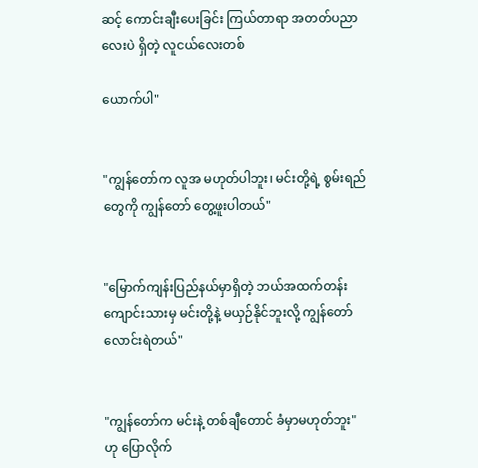ဆင့် ကောင်းချီးပေးခြင်း ကြယ်တာရာ အတတ်ပညာလေးပဲ ရှိတဲ့ လူငယ်လေးတစ်

ယောက်ပါ"


"ကျွန်တော်က လူအ မဟုတ်ပါဘူး၊ မင်းတို့ရဲ့ စွမ်းရည်တွေကို ကျွန်တော် တွေ့ဖူးပါတယ်"


"မြောက်ကျန်းပြည်နယ်မှာရှိတဲ့ ဘယ်အထက်တန်းကျောင်းသားမှ မင်းတို့နဲ့ မယှဉ်နိုင်ဘူးလို့ ကျွန်တော် လောင်းရဲတယ်"


"ကျွန်တော်က မင်းနဲ့ တစ်ချီတောင် ခံမှာမဟုတ်ဘူး" ဟု ပြောလိုက်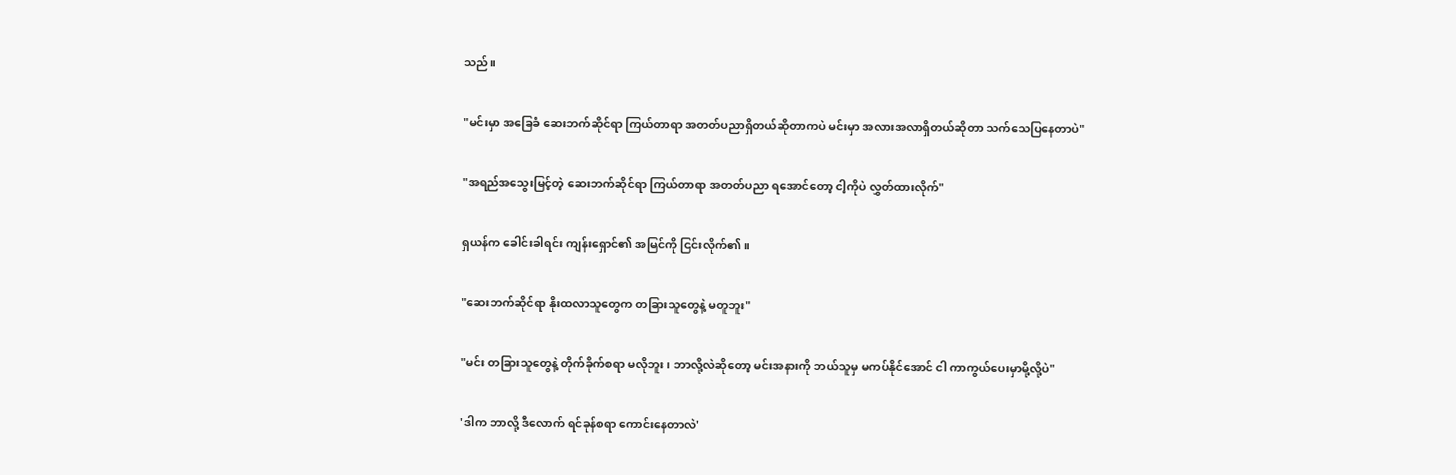သည်။


"မင်းမှာ အခြေခံ ဆေးဘက်ဆိုင်ရာ ကြယ်တာရာ အတတ်ပညာရှိတယ်ဆိုတာကပဲ မင်းမှာ အလားအလာရှိတယ်ဆိုတာ သက်သေပြနေတာပဲ"


"အရည်အသွေးမြင့်တဲ့ ဆေးဘက်ဆိုင်ရာ ကြယ်တာရာ အတတ်ပညာ ရအောင်တော့ ငါ့ကိုပဲ လွှတ်ထားလိုက်"


ရှယန်က ခေါင်းခါရင်း ကျန်းရှောင်၏ အမြင်ကို ငြင်းလိုက်၏။


"ဆေးဘက်ဆိုင်ရာ နိုးထလာသူတွေက တခြားသူတွေနဲ့ မတူဘူး"


"မင်း တခြားသူတွေနဲ့ တိုက်ခိုက်စရာ မလိုဘူး၊ ဘာလို့လဲဆိုတော့ မင်းအနားကို ဘယ်သူမှ မကပ်နိုင်အောင် ငါ ကာကွယ်ပေးမှာမို့လို့ပဲ"


'ဒါက ဘာလို့ ဒီလောက် ရင်ခုန်စရာ ကောင်းနေတာလဲ'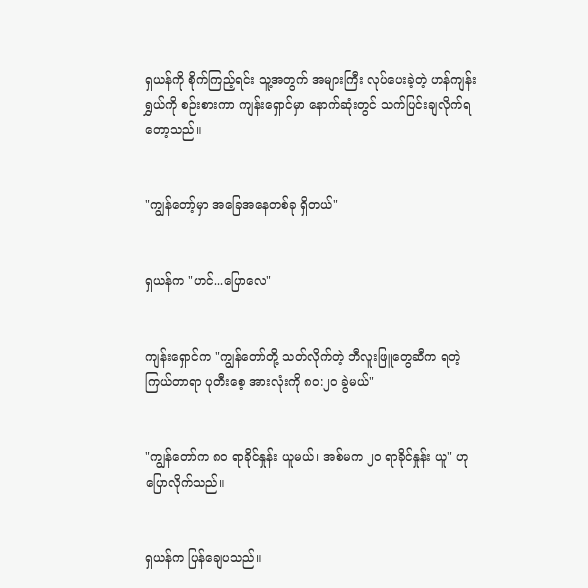ရှယန်ကို စိုက်ကြည့်ရင်း သူ့အတွက် အများကြီး လုပ်ပေးခဲ့တဲ့ ဟန်ကျန်းရွှယ်ကို စဉ်းစားကာ ကျန်းရှောင်မှာ နောက်ဆုံးတွင် သက်ပြင်းချလိုက်ရတော့သည်။


"ကျွန်တော့်မှာ အခြေအနေတစ်ခု ရှိတယ်"


ရှယန်က "ဟင်...ပြောလေ"


ကျန်းရှောင်က "ကျွန်တော်တို့ သတ်လိုက်တဲ့ ဘီလူးဖြူတွေဆီက ရတဲ့ ကြယ်တာရာ ပုတီးစေ့ အားလုံးကို ၈၀:၂၀ ခွဲမယ်"


"ကျွန်တော်က ၈၀ ရာခိုင်နှုန်း ယူမယ်၊ အစ်မက ၂၀ ရာခိုင်နှုန်း ယူ" ဟု ပြောလိုက်သည်။


ရှယန်က ပြန်ချေပသည်။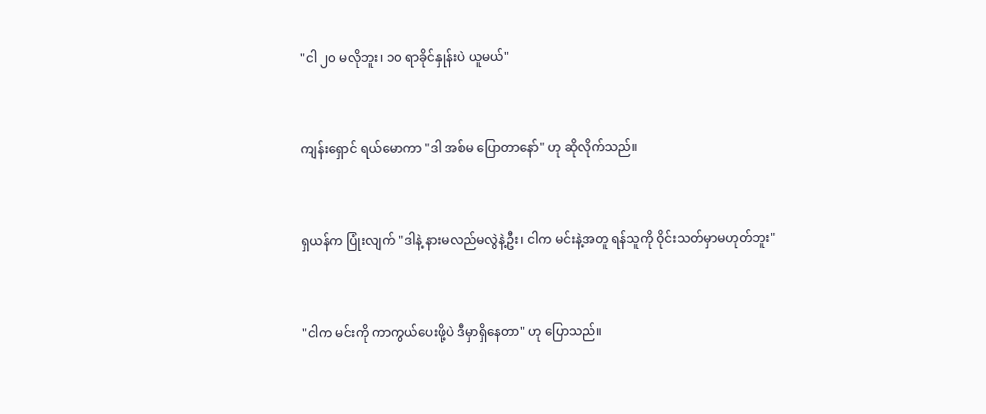"ငါ ၂၀ မလိုဘူး၊ ၁၀ ရာခိုင်နှုန်းပဲ ယူမယ်"


ကျန်းရှောင် ရယ်မောကာ "ဒါ အစ်မ ပြောတာနော်" ဟု ဆိုလိုက်သည်။


ရှယန်က ပြုံးလျက် "ဒါနဲ့ နားမလည်မလွဲနဲ့ဦး၊ ငါက မင်းနဲ့အတူ ရန်သူကို ဝိုင်းသတ်မှာမဟုတ်ဘူး"


"ငါက မင်းကို ကာကွယ်ပေးဖို့ပဲ ဒီမှာရှိနေတာ" ဟု ပြောသည်။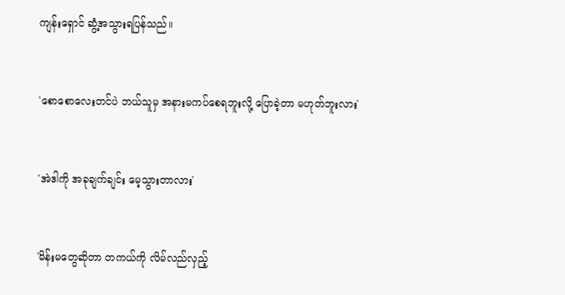ကျန်းရှောင် ဆွံ့အသွားရပြန်သည်။


'စောစောလေးတင်ပဲ ဘယ်သူမှ အနားမကပ်စေရဘူးလို့ ပြောခဲ့တာ မဟုတ်ဘူးလား'


'အဲဒါကို အခုချက်ချင်း မေ့သွားတာလား'


'မိန်းမတွေဆိုတာ တကယ်ကို လိမ်လည်လှည့်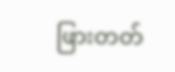ဖြားတတ်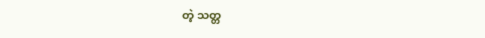တဲ့ သတ္တ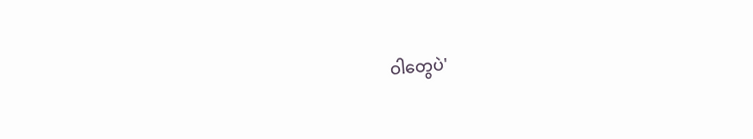ဝါတွေပဲ'